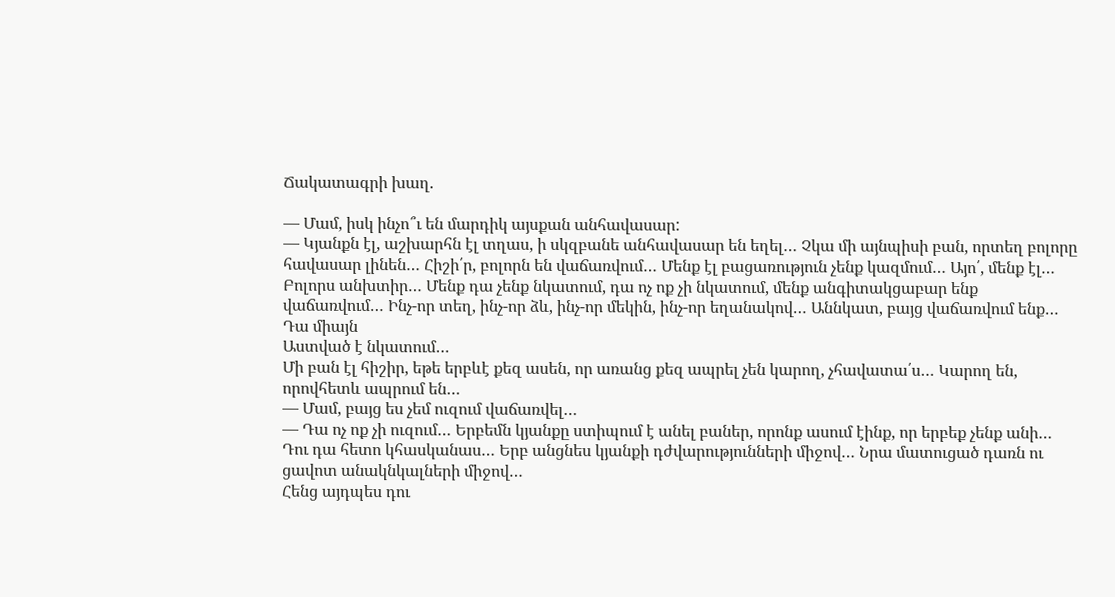Ճակատագրի խաղ.

— Մամ, իսկ ինչո՞ւ են մարդիկ այսքան անհավասար:
— Կյանքն էլ, աշխարհն էլ տղաս, ի սկզբանե անհավասար են եղել… Չկա մի այնպիսի բան, որտեղ բոլորը հավասար լինեն… Հիշի՛ր, բոլորն են վաճառվում… Մենք էլ բացառություն չենք կազմում… Այո՛, մենք էլ…
Բոլորս անխտիր… Մենք դա չենք նկատում, դա ոչ ոք չի նկատում, մենք անգիտակցաբար ենք վաճառվում… Ինչ-որ տեղ, ինչ-որ ձև, ինչ-որ մեկին, ինչ-որ եղանակով… Աննկատ, բայց վաճառվում ենք… Դա միայն
Աստված է նկատում…
Մի բան էլ հիշիր, եթե երբևէ քեզ ասեն, որ առանց քեզ ապրել չեն կարող, չհավատա՛ս… Կարող են, որովհետև ապրում են…
— Մամ, բայց ես չեմ ուզում վաճառվել…
— Դա ոչ ոք չի ուզում… Երբեմն կյանքը ստիպում է անել բաներ, որոնք ասում էինք, որ երբեք չենք անի…
Դու դա հետո կհասկանաս… Երբ անցնես կյանքի դժվարությունների միջով… Նրա մատուցած դառն ու ցավոտ անակնկալների միջով…
Հենց այդպես դու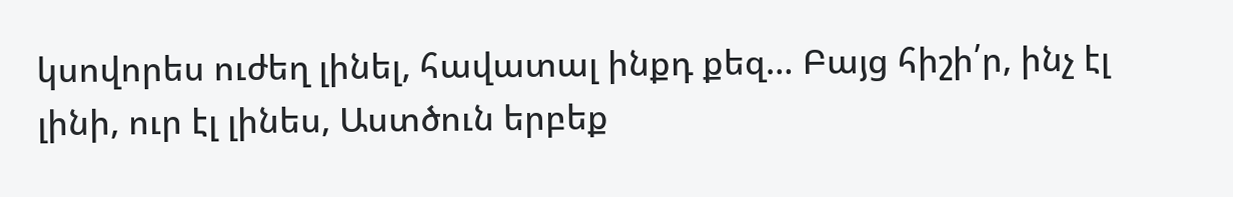կսովորես ուժեղ լինել, հավատալ ինքդ քեզ… Բայց հիշի՛ր, ինչ էլ լինի, ուր էլ լինես, Աստծուն երբեք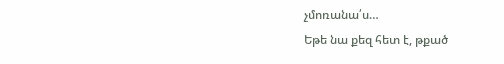չմոռանա՛ս…
Եթե նա քեզ հետ է, թքած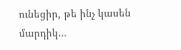ունեցիր, թե ինչ կասեն մարդիկ…